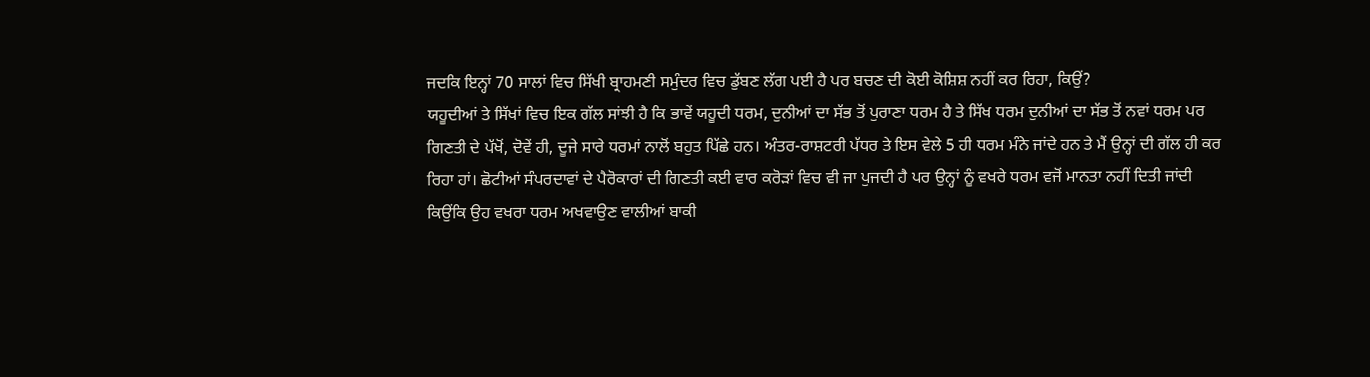ਜਦਕਿ ਇਨ੍ਹਾਂ 70 ਸਾਲਾਂ ਵਿਚ ਸਿੱਖੀ ਬ੍ਰਾਹਮਣੀ ਸਮੁੰਦਰ ਵਿਚ ਡੁੱਬਣ ਲੱਗ ਪਈ ਹੈ ਪਰ ਬਚਣ ਦੀ ਕੋਈ ਕੋਸ਼ਿਸ਼ ਨਹੀਂ ਕਰ ਰਿਹਾ, ਕਿਉਂ?
ਯਹੂਦੀਆਂ ਤੇ ਸਿੱਖਾਂ ਵਿਚ ਇਕ ਗੱਲ ਸਾਂਝੀ ਹੈ ਕਿ ਭਾਵੇਂ ਯਹੂਦੀ ਧਰਮ, ਦੁਨੀਆਂ ਦਾ ਸੱਭ ਤੋਂ ਪੁਰਾਣਾ ਧਰਮ ਹੈ ਤੇ ਸਿੱਖ ਧਰਮ ਦੁਨੀਆਂ ਦਾ ਸੱਭ ਤੋਂ ਨਵਾਂ ਧਰਮ ਪਰ ਗਿਣਤੀ ਦੇ ਪੱਖੋਂ, ਦੋਵੇਂ ਹੀ, ਦੂਜੇ ਸਾਰੇ ਧਰਮਾਂ ਨਾਲੋਂ ਬਹੁਤ ਪਿੱਛੇ ਹਨ। ਅੰਤਰ-ਰਾਸ਼ਟਰੀ ਪੱਧਰ ਤੇ ਇਸ ਵੇਲੇ 5 ਹੀ ਧਰਮ ਮੰਨੇ ਜਾਂਦੇ ਹਨ ਤੇ ਮੈਂ ਉਨ੍ਹਾਂ ਦੀ ਗੱਲ ਹੀ ਕਰ ਰਿਹਾ ਹਾਂ। ਛੋਟੀਆਂ ਸੰਪਰਦਾਵਾਂ ਦੇ ਪੈਰੋਕਾਰਾਂ ਦੀ ਗਿਣਤੀ ਕਈ ਵਾਰ ਕਰੋੜਾਂ ਵਿਚ ਵੀ ਜਾ ਪੁਜਦੀ ਹੈ ਪਰ ਉਨ੍ਹਾਂ ਨੂੰ ਵਖਰੇ ਧਰਮ ਵਜੋਂ ਮਾਨਤਾ ਨਹੀਂ ਦਿਤੀ ਜਾਂਦੀ ਕਿਉਂਕਿ ਉਹ ਵਖਰਾ ਧਰਮ ਅਖਵਾਉਣ ਵਾਲੀਆਂ ਬਾਕੀ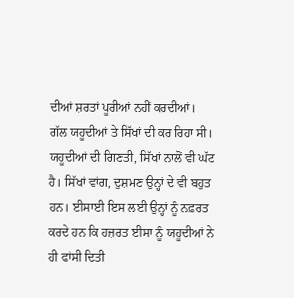ਦੀਆਂ ਸ਼ਰਤਾਂ ਪੂਰੀਆਂ ਨਹੀਂ ਕਰਦੀਆਂ। ਗੱਲ ਯਹੂਦੀਆਂ ਤੇ ਸਿੱਖਾਂ ਦੀ ਕਰ ਰਿਹਾ ਸੀ। ਯਹੂਦੀਆਂ ਦੀ ਗਿਣਤੀ, ਸਿੱਖਾਂ ਨਾਲੋਂ ਵੀ ਘੱਟ ਹੈ। ਸਿੱਖਾਂ ਵਾਂਗ, ਦੁਸ਼ਮਣ ਉਨ੍ਹਾਂ ਦੇ ਵੀ ਬਹੁਤ ਹਨ। ਈਸਾਈ ਇਸ ਲਈ ਉਨ੍ਹਾਂ ਨੂੰ ਨਫ਼ਰਤ ਕਰਦੇ ਹਨ ਕਿ ਹਜ਼ਰਤ ਈਸਾ ਨੂੰ ਯਹੂਦੀਆਂ ਨੇ ਹੀ ਫਾਂਸੀ ਦਿਤੀ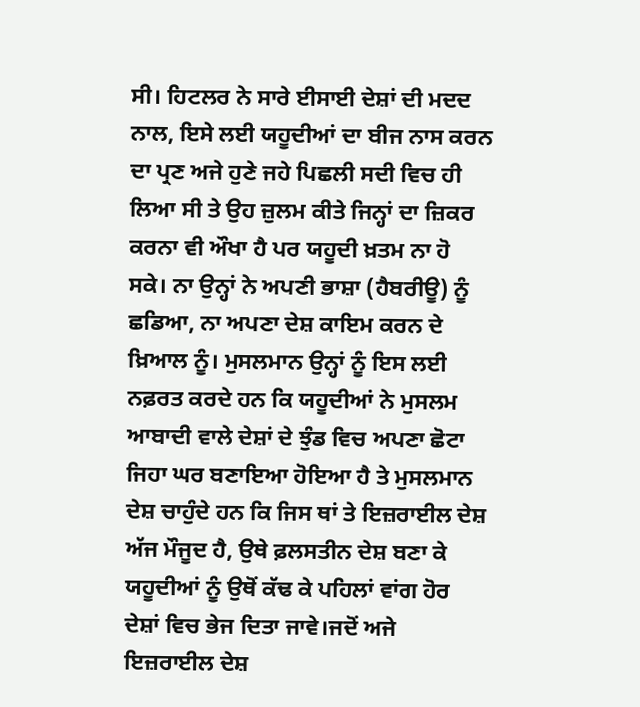ਸੀ। ਹਿਟਲਰ ਨੇ ਸਾਰੇ ਈਸਾਈ ਦੇਸ਼ਾਂ ਦੀ ਮਦਦ ਨਾਲ, ਇਸੇ ਲਈ ਯਹੂਦੀਆਂ ਦਾ ਬੀਜ ਨਾਸ ਕਰਨ ਦਾ ਪ੍ਰਣ ਅਜੇ ਹੁਣੇ ਜਹੇ ਪਿਛਲੀ ਸਦੀ ਵਿਚ ਹੀ ਲਿਆ ਸੀ ਤੇ ਉਹ ਜ਼ੁਲਮ ਕੀਤੇ ਜਿਨ੍ਹਾਂ ਦਾ ਜ਼ਿਕਰ ਕਰਨਾ ਵੀ ਔਖਾ ਹੈ ਪਰ ਯਹੂਦੀ ਖ਼ਤਮ ਨਾ ਹੋ ਸਕੇ। ਨਾ ਉਨ੍ਹਾਂ ਨੇ ਅਪਣੀ ਭਾਸ਼ਾ (ਹੈਬਰੀਊ) ਨੂੰ ਛਡਿਆ, ਨਾ ਅਪਣਾ ਦੇਸ਼ ਕਾਇਮ ਕਰਨ ਦੇ ਖ਼ਿਆਲ ਨੂੰ। ਮੁਸਲਮਾਨ ਉਨ੍ਹਾਂ ਨੂੰ ਇਸ ਲਈ ਨਫ਼ਰਤ ਕਰਦੇ ਹਨ ਕਿ ਯਹੂਦੀਆਂ ਨੇ ਮੁਸਲਮ ਆਬਾਦੀ ਵਾਲੇ ਦੇਸ਼ਾਂ ਦੇ ਝੁੰਡ ਵਿਚ ਅਪਣਾ ਛੋਟਾ ਜਿਹਾ ਘਰ ਬਣਾਇਆ ਹੋਇਆ ਹੈ ਤੇ ਮੁਸਲਮਾਨ ਦੇਸ਼ ਚਾਹੁੰਦੇ ਹਨ ਕਿ ਜਿਸ ਥਾਂ ਤੇ ਇਜ਼ਰਾਈਲ ਦੇਸ਼ ਅੱਜ ਮੌਜੂਦ ਹੈ, ਉਥੇ ਫ਼ਲਸਤੀਨ ਦੇਸ਼ ਬਣਾ ਕੇ ਯਹੂਦੀਆਂ ਨੂੰ ਉਥੋਂ ਕੱਢ ਕੇ ਪਹਿਲਾਂ ਵਾਂਗ ਹੋਰ ਦੇਸ਼ਾਂ ਵਿਚ ਭੇਜ ਦਿਤਾ ਜਾਵੇ।ਜਦੋਂ ਅਜੇ ਇਜ਼ਰਾਈਲ ਦੇਸ਼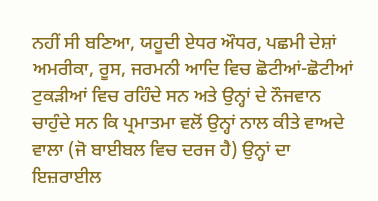ਨਹੀਂ ਸੀ ਬਣਿਆ, ਯਹੂਦੀ ਏਧਰ ਔਧਰ, ਪਛਮੀ ਦੇਸ਼ਾਂ ਅਮਰੀਕਾ, ਰੂਸ, ਜਰਮਨੀ ਆਦਿ ਵਿਚ ਛੋਟੀਆਂ-ਛੋਟੀਆਂ ਟੁਕੜੀਆਂ ਵਿਚ ਰਹਿੰਦੇ ਸਨ ਅਤੇ ਉਨ੍ਹਾਂ ਦੇ ਨੌਜਵਾਨ ਚਾਹੁੰਦੇ ਸਨ ਕਿ ਪ੍ਰਮਾਤਮਾ ਵਲੋਂ ਉਨ੍ਹਾਂ ਨਾਲ ਕੀਤੇ ਵਾਅਦੇ ਵਾਲਾ (ਜੋ ਬਾਈਬਲ ਵਿਚ ਦਰਜ ਹੈ) ਉਨ੍ਹਾਂ ਦਾ ਇਜ਼ਰਾਈਲ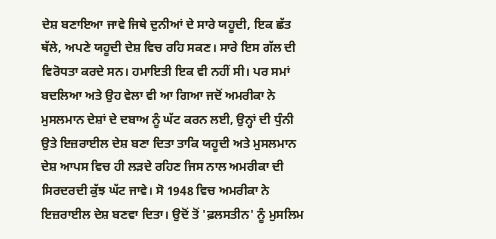ਦੇਸ਼ ਬਣਾਇਆ ਜਾਵੇ ਜਿਥੇ ਦੁਨੀਆਂ ਦੇ ਸਾਰੇ ਯਹੂਦੀ, ਇਕ ਛੱਤ ਥੱਲੇ, ਅਪਣੇ ਯਹੂਦੀ ਦੇਸ਼ ਵਿਚ ਰਹਿ ਸਕਣ। ਸਾਰੇ ਇਸ ਗੱਲ ਦੀ ਵਿਰੋਧਤਾ ਕਰਦੇ ਸਨ। ਹਮਾਇਤੀ ਇਕ ਵੀ ਨਹੀਂ ਸੀ। ਪਰ ਸਮਾਂ ਬਦਲਿਆ ਅਤੇ ਉਹ ਵੇਲਾ ਵੀ ਆ ਗਿਆ ਜਦੋਂ ਅਮਰੀਕਾ ਨੇ ਮੁਸਲਮਾਨ ਦੇਸ਼ਾਂ ਦੇ ਦਬਾਅ ਨੂੰ ਘੱਟ ਕਰਨ ਲਈ, ਉਨ੍ਹਾਂ ਦੀ ਧੁੰਨੀ ਉਤੇ ਇਜ਼ਰਾਈਲ ਦੇਸ਼ ਬਣਾ ਦਿਤਾ ਤਾਕਿ ਯਹੂਦੀ ਅਤੇ ਮੁਸਲਮਾਨ ਦੇਸ਼ ਆਪਸ ਵਿਚ ਹੀ ਲੜਦੇ ਰਹਿਣ ਜਿਸ ਨਾਲ ਅਮਰੀਕਾ ਦੀ ਸਿਰਦਰਦੀ ਕੁੱਝ ਘੱਟ ਜਾਵੇ। ਸੋ 1948 ਵਿਚ ਅਮਰੀਕਾ ਨੇ ਇਜ਼ਰਾਈਲ ਦੇਸ਼ ਬਣਵਾ ਦਿਤਾ। ਉਦੋਂ ਤੋਂ 'ਫ਼ਲਸਤੀਨ' ਨੂੰ ਮੁਸਲਿਮ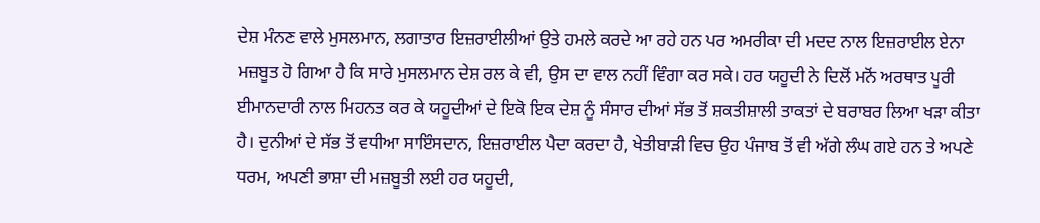ਦੇਸ਼ ਮੰਨਣ ਵਾਲੇ ਮੁਸਲਮਾਨ, ਲਗਾਤਾਰ ਇਜ਼ਰਾਈਲੀਆਂ ਉਤੇ ਹਮਲੇ ਕਰਦੇ ਆ ਰਹੇ ਹਨ ਪਰ ਅਮਰੀਕਾ ਦੀ ਮਦਦ ਨਾਲ ਇਜ਼ਰਾਈਲ ਏਨਾ ਮਜ਼ਬੂਤ ਹੋ ਗਿਆ ਹੈ ਕਿ ਸਾਰੇ ਮੁਸਲਮਾਨ ਦੇਸ਼ ਰਲ ਕੇ ਵੀ, ਉਸ ਦਾ ਵਾਲ ਨਹੀਂ ਵਿੰਗਾ ਕਰ ਸਕੇ। ਹਰ ਯਹੂਦੀ ਨੇ ਦਿਲੋਂ ਮਨੋਂ ਅਰਥਾਤ ਪੂਰੀ ਈਮਾਨਦਾਰੀ ਨਾਲ ਮਿਹਨਤ ਕਰ ਕੇ ਯਹੂਦੀਆਂ ਦੇ ਇਕੋ ਇਕ ਦੇਸ਼ ਨੂੰ ਸੰਸਾਰ ਦੀਆਂ ਸੱਭ ਤੋਂ ਸ਼ਕਤੀਸ਼ਾਲੀ ਤਾਕਤਾਂ ਦੇ ਬਰਾਬਰ ਲਿਆ ਖੜਾ ਕੀਤਾ ਹੈ। ਦੁਨੀਆਂ ਦੇ ਸੱਭ ਤੋਂ ਵਧੀਆ ਸਾਇੰਸਦਾਨ, ਇਜ਼ਰਾਈਲ ਪੈਦਾ ਕਰਦਾ ਹੈ, ਖੇਤੀਬਾੜੀ ਵਿਚ ਉਹ ਪੰਜਾਬ ਤੋਂ ਵੀ ਅੱਗੇ ਲੰਘ ਗਏ ਹਨ ਤੇ ਅਪਣੇ ਧਰਮ, ਅਪਣੀ ਭਾਸ਼ਾ ਦੀ ਮਜ਼ਬੂਤੀ ਲਈ ਹਰ ਯਹੂਦੀ,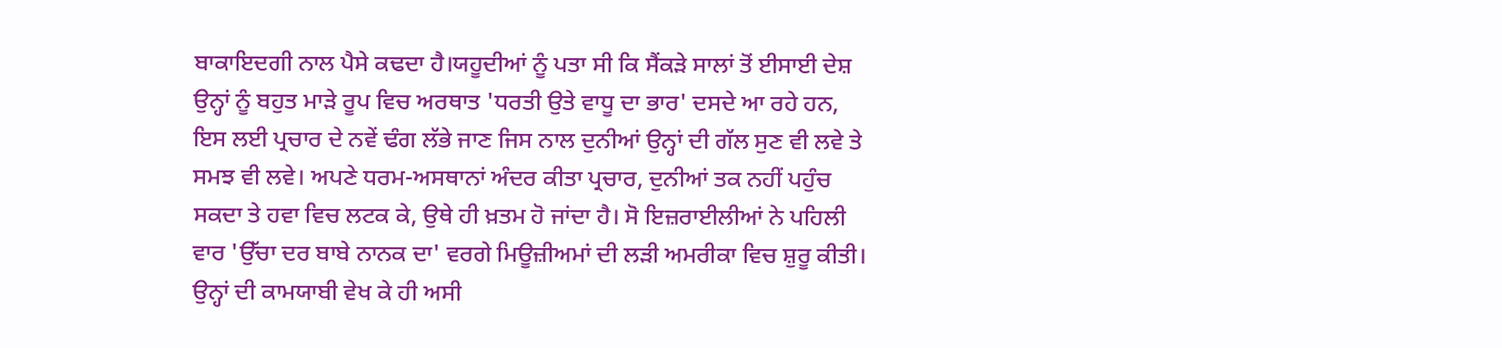ਬਾਕਾਇਦਗੀ ਨਾਲ ਪੈਸੇ ਕਢਦਾ ਹੈ।ਯਹੂਦੀਆਂ ਨੂੰ ਪਤਾ ਸੀ ਕਿ ਸੈਂਕੜੇ ਸਾਲਾਂ ਤੋਂ ਈਸਾਈ ਦੇਸ਼ ਉਨ੍ਹਾਂ ਨੂੰ ਬਹੁਤ ਮਾੜੇ ਰੂਪ ਵਿਚ ਅਰਥਾਤ 'ਧਰਤੀ ਉਤੇ ਵਾਧੂ ਦਾ ਭਾਰ' ਦਸਦੇ ਆ ਰਹੇ ਹਨ, ਇਸ ਲਈ ਪ੍ਰਚਾਰ ਦੇ ਨਵੇਂ ਢੰਗ ਲੱਭੇ ਜਾਣ ਜਿਸ ਨਾਲ ਦੁਨੀਆਂ ਉਨ੍ਹਾਂ ਦੀ ਗੱਲ ਸੁਣ ਵੀ ਲਵੇ ਤੇ ਸਮਝ ਵੀ ਲਵੇ। ਅਪਣੇ ਧਰਮ-ਅਸਥਾਨਾਂ ਅੰਦਰ ਕੀਤਾ ਪ੍ਰਚਾਰ, ਦੁਨੀਆਂ ਤਕ ਨਹੀਂ ਪਹੁੰਚ ਸਕਦਾ ਤੇ ਹਵਾ ਵਿਚ ਲਟਕ ਕੇ, ਉਥੇ ਹੀ ਖ਼ਤਮ ਹੋ ਜਾਂਦਾ ਹੈ। ਸੋ ਇਜ਼ਰਾਈਲੀਆਂ ਨੇ ਪਹਿਲੀ ਵਾਰ 'ਉੱਚਾ ਦਰ ਬਾਬੇ ਨਾਨਕ ਦਾ' ਵਰਗੇ ਮਿਊਜ਼ੀਅਮਾਂ ਦੀ ਲੜੀ ਅਮਰੀਕਾ ਵਿਚ ਸ਼ੁਰੂ ਕੀਤੀ। ਉਨ੍ਹਾਂ ਦੀ ਕਾਮਯਾਬੀ ਵੇਖ ਕੇ ਹੀ ਅਸੀ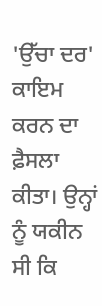'ਉੱਚਾ ਦਰ' ਕਾਇਮ ਕਰਨ ਦਾ ਫ਼ੈਸਲਾ ਕੀਤਾ। ਉਨ੍ਹਾਂ ਨੂੰ ਯਕੀਨ ਸੀ ਕਿ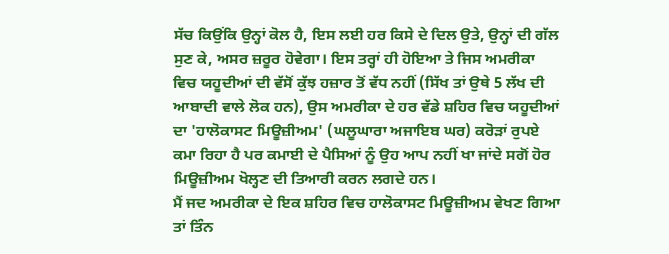ਸੱਚ ਕਿਉਂਕਿ ਉਨ੍ਹਾਂ ਕੋਲ ਹੈ, ਇਸ ਲਈ ਹਰ ਕਿਸੇ ਦੇ ਦਿਲ ਉਤੇ, ਉਨ੍ਹਾਂ ਦੀ ਗੱਲ ਸੁਣ ਕੇ, ਅਸਰ ਜ਼ਰੂਰ ਹੋਵੇਗਾ। ਇਸ ਤਰ੍ਹਾਂ ਹੀ ਹੋਇਆ ਤੇ ਜਿਸ ਅਮਰੀਕਾ ਵਿਚ ਯਹੂਦੀਆਂ ਦੀ ਵੱਸੋਂ ਕੁੱਝ ਹਜ਼ਾਰ ਤੋਂ ਵੱਧ ਨਹੀਂ (ਸਿੱਖ ਤਾਂ ਉਥੇ 5 ਲੱਖ ਦੀ ਆਬਾਦੀ ਵਾਲੇ ਲੋਕ ਹਨ), ਉਸ ਅਮਰੀਕਾ ਦੇ ਹਰ ਵੱਡੇ ਸ਼ਹਿਰ ਵਿਚ ਯਹੂਦੀਆਂ ਦਾ 'ਹਾਲੋਕਾਸਟ ਮਿਊਜ਼ੀਅਮ' (ਘਲੂਘਾਰਾ ਅਜਾਇਬ ਘਰ) ਕਰੋੜਾਂ ਰੁਪਏ ਕਮਾ ਰਿਹਾ ਹੈ ਪਰ ਕਮਾਈ ਦੇ ਪੈਸਿਆਂ ਨੂੰ ਉਹ ਆਪ ਨਹੀਂ ਖਾ ਜਾਂਦੇ ਸਗੋਂ ਹੋਰ ਮਿਊਜ਼ੀਅਮ ਖੋਲ੍ਹਣ ਦੀ ਤਿਆਰੀ ਕਰਨ ਲਗਦੇ ਹਨ।
ਮੈਂ ਜਦ ਅਮਰੀਕਾ ਦੇ ਇਕ ਸ਼ਹਿਰ ਵਿਚ ਹਾਲੋਕਾਸਟ ਮਿਊਜ਼ੀਅਮ ਵੇਖਣ ਗਿਆ ਤਾਂ ਤਿੰਨ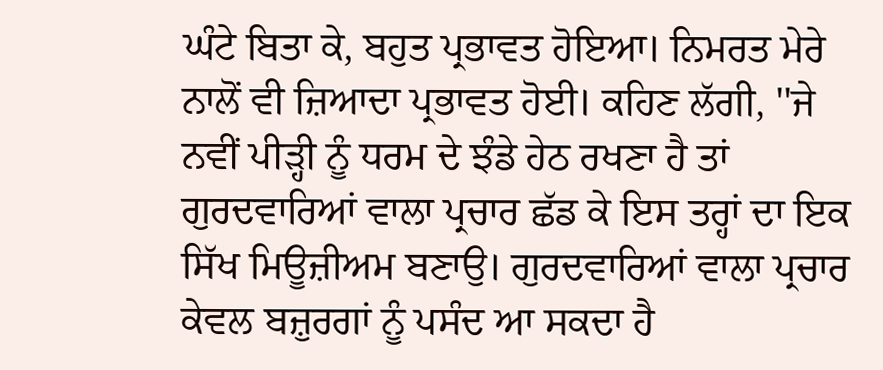ਘੰਟੇ ਬਿਤਾ ਕੇ, ਬਹੁਤ ਪ੍ਰਭਾਵਤ ਹੋਇਆ। ਨਿਮਰਤ ਮੇਰੇ ਨਾਲੋਂ ਵੀ ਜ਼ਿਆਦਾ ਪ੍ਰਭਾਵਤ ਹੋਈ। ਕਹਿਣ ਲੱਗੀ, ''ਜੇ ਨਵੀਂ ਪੀੜ੍ਹੀ ਨੂੰ ਧਰਮ ਦੇ ਝੰਡੇ ਹੇਠ ਰਖਣਾ ਹੈ ਤਾਂ ਗੁਰਦਵਾਰਿਆਂ ਵਾਲਾ ਪ੍ਰਚਾਰ ਛੱਡ ਕੇ ਇਸ ਤਰ੍ਹਾਂ ਦਾ ਇਕ ਸਿੱਖ ਮਿਊਜ਼ੀਅਮ ਬਣਾਉ। ਗੁਰਦਵਾਰਿਆਂ ਵਾਲਾ ਪ੍ਰਚਾਰ ਕੇਵਲ ਬਜ਼ੁਰਗਾਂ ਨੂੰ ਪਸੰਦ ਆ ਸਕਦਾ ਹੈ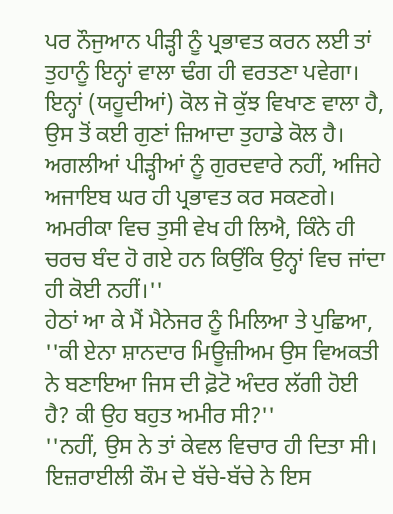ਪਰ ਨੌਜੁਆਨ ਪੀੜ੍ਹੀ ਨੂੰ ਪ੍ਰਭਾਵਤ ਕਰਨ ਲਈ ਤਾਂ ਤੁਹਾਨੂੰ ਇਨ੍ਹਾਂ ਵਾਲਾ ਢੰਗ ਹੀ ਵਰਤਣਾ ਪਵੇਗਾ। ਇਨ੍ਹਾਂ (ਯਹੂਦੀਆਂ) ਕੋਲ ਜੋ ਕੁੱਝ ਵਿਖਾਣ ਵਾਲਾ ਹੈ, ਉਸ ਤੋਂ ਕਈ ਗੁਣਾਂ ਜ਼ਿਆਦਾ ਤੁਹਾਡੇ ਕੋਲ ਹੈ। ਅਗਲੀਆਂ ਪੀੜ੍ਹੀਆਂ ਨੂੰ ਗੁਰਦਵਾਰੇ ਨਹੀਂ, ਅਜਿਹੇ ਅਜਾਇਬ ਘਰ ਹੀ ਪ੍ਰਭਾਵਤ ਕਰ ਸਕਣਗੇ। ਅਮਰੀਕਾ ਵਿਚ ਤੁਸੀ ਵੇਖ ਹੀ ਲਿਐ, ਕਿੰਨੇ ਹੀ ਚਰਚ ਬੰਦ ਹੋ ਗਏ ਹਨ ਕਿਉਂਕਿ ਉਨ੍ਹਾਂ ਵਿਚ ਜਾਂਦਾ ਹੀ ਕੋਈ ਨਹੀਂ।''
ਹੇਠਾਂ ਆ ਕੇ ਮੈਂ ਮੈਨੇਜਰ ਨੂੰ ਮਿਲਿਆ ਤੇ ਪੁਛਿਆ, ''ਕੀ ਏਨਾ ਸ਼ਾਨਦਾਰ ਮਿਊਜ਼ੀਅਮ ਉਸ ਵਿਅਕਤੀ ਨੇ ਬਣਾਇਆ ਜਿਸ ਦੀ ਫ਼ੋਟੋ ਅੰਦਰ ਲੱਗੀ ਹੋਈ ਹੈ? ਕੀ ਉਹ ਬਹੁਤ ਅਮੀਰ ਸੀ?''
''ਨਹੀਂ, ਉਸ ਨੇ ਤਾਂ ਕੇਵਲ ਵਿਚਾਰ ਹੀ ਦਿਤਾ ਸੀ। ਇਜ਼ਰਾਈਲੀ ਕੌਮ ਦੇ ਬੱਚੇ-ਬੱਚੇ ਨੇ ਇਸ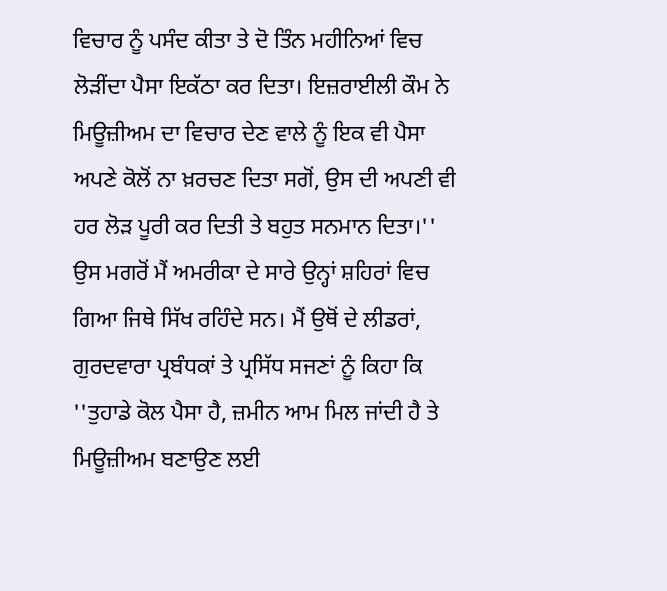ਵਿਚਾਰ ਨੂੰ ਪਸੰਦ ਕੀਤਾ ਤੇ ਦੋ ਤਿੰਨ ਮਹੀਨਿਆਂ ਵਿਚ ਲੋੜੀਂਦਾ ਪੈਸਾ ਇਕੱਠਾ ਕਰ ਦਿਤਾ। ਇਜ਼ਰਾਈਲੀ ਕੌਮ ਨੇ ਮਿਊਜ਼ੀਅਮ ਦਾ ਵਿਚਾਰ ਦੇਣ ਵਾਲੇ ਨੂੰ ਇਕ ਵੀ ਪੈਸਾ ਅਪਣੇ ਕੋਲੋਂ ਨਾ ਖ਼ਰਚਣ ਦਿਤਾ ਸਗੋਂ, ਉਸ ਦੀ ਅਪਣੀ ਵੀ ਹਰ ਲੋੜ ਪੂਰੀ ਕਰ ਦਿਤੀ ਤੇ ਬਹੁਤ ਸਨਮਾਨ ਦਿਤਾ।''
ਉਸ ਮਗਰੋਂ ਮੈਂ ਅਮਰੀਕਾ ਦੇ ਸਾਰੇ ਉਨ੍ਹਾਂ ਸ਼ਹਿਰਾਂ ਵਿਚ ਗਿਆ ਜਿਥੇ ਸਿੱਖ ਰਹਿੰਦੇ ਸਨ। ਮੈਂ ਉਥੋਂ ਦੇ ਲੀਡਰਾਂ, ਗੁਰਦਵਾਰਾ ਪ੍ਰਬੰਧਕਾਂ ਤੇ ਪ੍ਰਸਿੱਧ ਸਜਣਾਂ ਨੂੰ ਕਿਹਾ ਕਿ ''ਤੁਹਾਡੇ ਕੋਲ ਪੈਸਾ ਹੈ, ਜ਼ਮੀਨ ਆਮ ਮਿਲ ਜਾਂਦੀ ਹੈ ਤੇ ਮਿਊਜ਼ੀਅਮ ਬਣਾਉਣ ਲਈ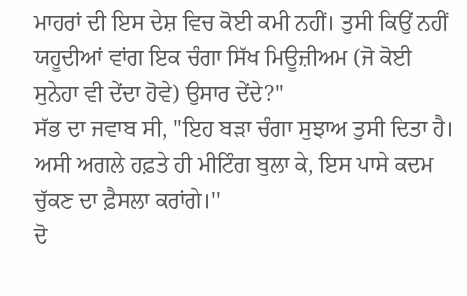ਮਾਹਰਾਂ ਦੀ ਇਸ ਦੇਸ਼ ਵਿਚ ਕੋਈ ਕਮੀ ਨਹੀਂ। ਤੁਸੀ ਕਿਉਂ ਨਹੀਂ ਯਹੂਦੀਆਂ ਵਾਂਗ ਇਕ ਚੰਗਾ ਸਿੱਖ ਮਿਊਜ਼ੀਅਮ (ਜੋ ਕੋਈ ਸੁਨੇਹਾ ਵੀ ਦੇਂਦਾ ਹੋਵੇ) ਉਸਾਰ ਦੇਂਦੇ?''
ਸੱਭ ਦਾ ਜਵਾਬ ਸੀ, ''ਇਹ ਬੜਾ ਚੰਗਾ ਸੁਝਾਅ ਤੁਸੀ ਦਿਤਾ ਹੈ। ਅਸੀ ਅਗਲੇ ਹਫ਼ਤੇ ਹੀ ਮੀਟਿੰਗ ਬੁਲਾ ਕੇ, ਇਸ ਪਾਸੇ ਕਦਮ ਚੁੱਕਣ ਦਾ ਫ਼ੈਸਲਾ ਕਰਾਂਗੇ।''
ਦੋ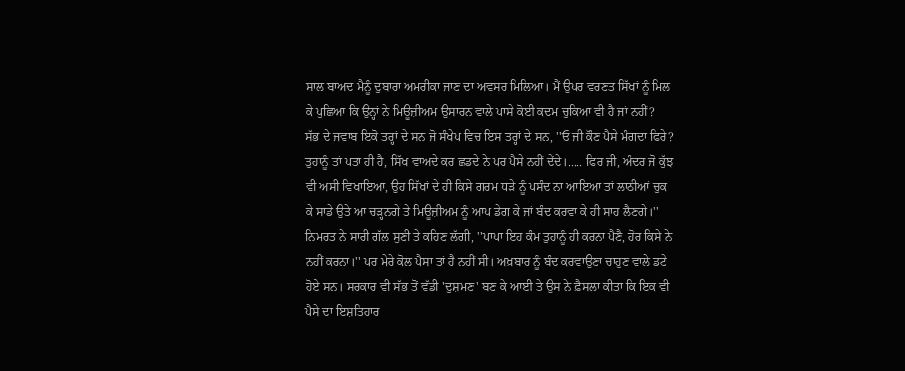ਸਾਲ ਬਾਅਦ ਮੈਨੂੰ ਦੁਬਾਰਾ ਅਮਰੀਕਾ ਜਾਣ ਦਾ ਅਵਸਰ ਮਿਲਿਆ। ਮੈਂ ਉਪਰ ਵਰਣਤ ਸਿੱਖਾਂ ਨੂੰ ਮਿਲ ਕੇ ਪੁਛਿਆ ਕਿ ਉਨ੍ਹਾਂ ਨੇ ਮਿਊਜ਼ੀਅਮ ਉਸਾਰਨ ਵਾਲੇ ਪਾਸੇ ਕੋਈ ਕਦਮ ਚੁਕਿਆ ਵੀ ਹੈ ਜਾਂ ਨਹੀਂ?
ਸੱਭ ਦੇ ਜਵਾਬ ਇਕੋ ਤਰ੍ਹਾਂ ਦੇ ਸਨ ਜੋ ਸੰਖੇਪ ਵਿਚ ਇਸ ਤਰ੍ਹਾਂ ਦੇ ਸਨ, ''ਓ ਜੀ ਕੌਣ ਪੈਸੇ ਮੰਗਦਾ ਫਿਰੇ? ਤੁਹਾਨੂੰ ਤਾਂ ਪਤਾ ਹੀ ਹੈ, ਸਿੱਖ ਵਾਅਦੇ ਕਰ ਛਡਦੇ ਨੇ ਪਰ ਪੈਸੇ ਨਹੀਂ ਦੇਂਦੇ।..... ਫਿਰ ਜੀ, ਅੰਦਰ ਜੋ ਕੁੱਝ ਵੀ ਅਸੀ ਵਿਖਾਇਆ, ਉਹ ਸਿੱਖਾਂ ਦੇ ਹੀ ਕਿਸੇ ਗਰਮ ਧੜੇ ਨੂੰ ਪਸੰਦ ਨਾ ਆਇਆ ਤਾਂ ਲਾਠੀਆਂ ਚੁਕ ਕੇ ਸਾਡੇ ਉਤੇ ਆ ਚੜ੍ਹਨਗੇ ਤੇ ਮਿਊਜ਼ੀਅਮ ਨੂੰ ਆਪ ਡੇਗ ਕੇ ਜਾਂ ਬੰਦ ਕਰਵਾ ਕੇ ਹੀ ਸਾਹ ਲੈਣਗੇ।''
ਨਿਮਰਤ ਨੇ ਸਾਰੀ ਗੱਲ ਸੁਣੀ ਤੇ ਕਹਿਣ ਲੱਗੀ, ''ਪਾਪਾ ਇਹ ਕੰਮ ਤੁਹਾਨੂੰ ਹੀ ਕਰਨਾ ਪੈਣੈ, ਹੋਰ ਕਿਸੇ ਨੇ ਨਹੀਂ ਕਰਨਾ।'' ਪਰ ਮੇਰੇ ਕੋਲ ਪੈਸਾ ਤਾਂ ਹੈ ਨਹੀਂ ਸੀ। ਅਖ਼ਬਾਰ ਨੂੰ ਬੰਦ ਕਰਵਾਉਣਾ ਚਾਹੁਣ ਵਾਲੇ ਡਟੇ ਹੋਏ ਸਨ। ਸਰਕਾਰ ਵੀ ਸੱਭ ਤੋਂ ਵੱਡੀ 'ਦੁਸ਼ਮਣ' ਬਣ ਕੇ ਆਈ ਤੇ ਉਸ ਨੇ ਫ਼ੈਸਲਾ ਕੀਤਾ ਕਿ ਇਕ ਵੀ ਪੈਸੇ ਦਾ ਇਸ਼ਤਿਹਾਰ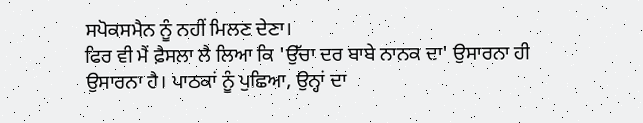ਸਪੋਕਸਮੈਨ ਨੂੰ ਨਹੀਂ ਮਿਲਣ ਦੇਣਾ।
ਫਿਰ ਵੀ ਮੈਂ ਫ਼ੈਸਲਾ ਲੈ ਲਿਆ ਕਿ 'ਉੱਚਾ ਦਰ ਬਾਬੇ ਨਾਨਕ ਦਾ' ਉਸਾਰਨਾ ਹੀ ਉਸਾਰਨਾ ਹੈ। ਪਾਠਕਾਂ ਨੂੰ ਪੁਛਿਆ, ਉਨ੍ਹਾਂ ਦਾ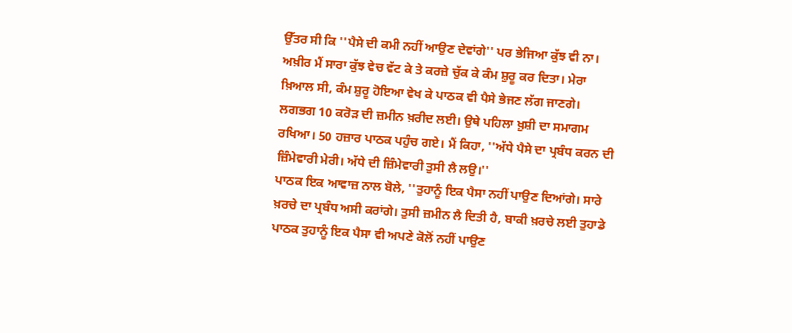ਉੱਤਰ ਸੀ ਕਿ ''ਪੈਸੇ ਦੀ ਕਮੀ ਨਹੀਂ ਆਉਣ ਦੇਵਾਂਗੇ'' ਪਰ ਭੇਜਿਆ ਕੁੱਝ ਵੀ ਨਾ। ਅਖ਼ੀਰ ਮੈਂ ਸਾਰਾ ਕੁੱਝ ਵੇਚ ਵੱਟ ਕੇ ਤੇ ਕਰਜ਼ੇ ਚੁੱਕ ਕੇ ਕੰਮ ਸ਼ੁਰੂ ਕਰ ਦਿਤਾ। ਮੇਰਾ ਖ਼ਿਆਲ ਸੀ, ਕੰਮ ਸ਼ੁਰੂ ਹੋਇਆ ਵੇਖ ਕੇ ਪਾਠਕ ਵੀ ਪੈਸੇ ਭੇਜਣ ਲੱਗ ਜਾਣਗੇ। ਲਗਭਗ 10 ਕਰੋੜ ਦੀ ਜ਼ਮੀਨ ਖ਼ਰੀਦ ਲਈ। ਉਥੇ ਪਹਿਲਾ ਖ਼ੁਸ਼ੀ ਦਾ ਸਮਾਗਮ ਰਖਿਆ। 50 ਹਜ਼ਾਰ ਪਾਠਕ ਪਹੁੰਚ ਗਏ। ਮੈਂ ਕਿਹਾ, ''ਅੱਧੇ ਪੈਸੇ ਦਾ ਪ੍ਰਬੰਧ ਕਰਨ ਦੀ ਜ਼ਿੰਮੇਵਾਰੀ ਮੇਰੀ। ਅੱਧੇ ਦੀ ਜ਼ਿੰਮੇਵਾਰੀ ਤੁਸੀ ਲੈ ਲਉ।''
ਪਾਠਕ ਇਕ ਆਵਾਜ਼ ਨਾਲ ਬੋਲੇ, ''ਤੁਹਾਨੂੰ ਇਕ ਪੈਸਾ ਨਹੀਂ ਪਾਉਣ ਦਿਆਂਗੇ। ਸਾਰੇ ਖ਼ਰਚੇ ਦਾ ਪ੍ਰਬੰਧ ਅਸੀ ਕਰਾਂਗੇ। ਤੁਸੀ ਜ਼ਮੀਨ ਲੈ ਦਿਤੀ ਹੈ, ਬਾਕੀ ਖ਼ਰਚੇ ਲਈ ਤੁਹਾਡੇ ਪਾਠਕ ਤੁਹਾਨੂੰ ਇਕ ਪੈਸਾ ਵੀ ਅਪਣੇ ਕੋਲੋਂ ਨਹੀਂ ਪਾਉਣ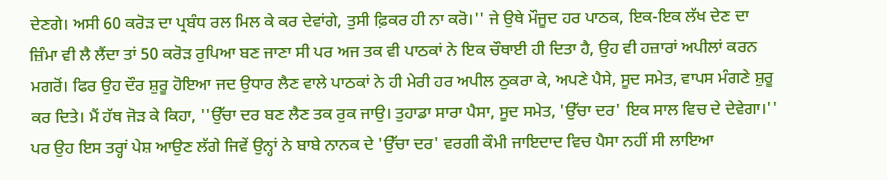ਦੇਣਗੇ। ਅਸੀ 60 ਕਰੋੜ ਦਾ ਪ੍ਰਬੰਧ ਰਲ ਮਿਲ ਕੇ ਕਰ ਦੇਵਾਂਗੇ, ਤੁਸੀ ਫ਼ਿਕਰ ਹੀ ਨਾ ਕਰੋ।'' ਜੇ ਉਥੇ ਮੌਜੂਦ ਹਰ ਪਾਠਕ, ਇਕ-ਇਕ ਲੱਖ ਦੇਣ ਦਾ ਜ਼ਿੰਮਾ ਵੀ ਲੈ ਲੈਂਦਾ ਤਾਂ 50 ਕਰੋੜ ਰੁਪਿਆ ਬਣ ਜਾਣਾ ਸੀ ਪਰ ਅਜ ਤਕ ਵੀ ਪਾਠਕਾਂ ਨੇ ਇਕ ਚੌਥਾਈ ਹੀ ਦਿਤਾ ਹੈ, ਉਹ ਵੀ ਹਜ਼ਾਰਾਂ ਅਪੀਲਾਂ ਕਰਨ ਮਗਰੋਂ। ਫਿਰ ਉਹ ਦੌਰ ਸ਼ੁਰੂ ਹੋਇਆ ਜਦ ਉਧਾਰ ਲੈਣ ਵਾਲੇ ਪਾਠਕਾਂ ਨੇ ਹੀ ਮੇਰੀ ਹਰ ਅਪੀਲ ਠੁਕਰਾ ਕੇ, ਅਪਣੇ ਪੈਸੇ, ਸੂਦ ਸਮੇਤ, ਵਾਪਸ ਮੰਗਣੇ ਸ਼ੁਰੂ ਕਰ ਦਿਤੇ। ਮੈਂ ਹੱਥ ਜੋੜ ਕੇ ਕਿਹਾ, ''ਉੱਚਾ ਦਰ ਬਣ ਲੈਣ ਤਕ ਰੁਕ ਜਾਉ। ਤੁਹਾਡਾ ਸਾਰਾ ਪੈਸਾ, ਸੂਦ ਸਮੇਤ, 'ਉੱਚਾ ਦਰ' ਇਕ ਸਾਲ ਵਿਚ ਦੇ ਦੇਵੇਗਾ।'' ਪਰ ਉਹ ਇਸ ਤਰ੍ਹਾਂ ਪੇਸ਼ ਆਉਣ ਲੱਗੇ ਜਿਵੇਂ ਉਨ੍ਹਾਂ ਨੇ ਬਾਬੇ ਨਾਨਕ ਦੇ 'ਉੱਚਾ ਦਰ' ਵਰਗੀ ਕੌਮੀ ਜਾਇਦਾਦ ਵਿਚ ਪੈਸਾ ਨਹੀਂ ਸੀ ਲਾਇਆ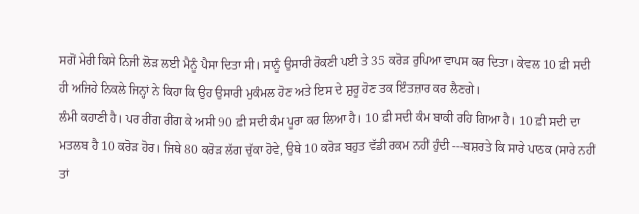ਸਗੋਂ ਮੇਰੀ ਕਿਸੇ ਨਿਜੀ ਲੋੜ ਲਈ ਮੈਨੂੰ ਪੈਸਾ ਦਿਤਾ ਸੀ। ਸਾਨੂੰ ਉਸਾਰੀ ਰੋਕਣੀ ਪਈ ਤੇ 35 ਕਰੋੜ ਰੁਪਿਆ ਵਾਪਸ ਕਰ ਦਿਤਾ। ਕੇਵਲ 10 ਫ਼ੀ ਸਦੀ ਹੀ ਅਜਿਹੇ ਨਿਕਲੇ ਜਿਨ੍ਹਾਂ ਨੇ ਕਿਹਾ ਕਿ ਉਹ ਉਸਾਰੀ ਮੁਕੰਮਲ ਹੋਣ ਅਤੇ ਇਸ ਦੇ ਸ਼ੁਰੂ ਹੋਣ ਤਕ ਇੰਤਜ਼ਾਰ ਕਰ ਲੈਣਗੇ।
ਲੰਮੀ ਕਹਾਣੀ ਹੈ। ਪਰ ਰੀਂਗ ਰੀਂਗ ਕੇ ਅਸੀ 90 ਫ਼ੀ ਸਦੀ ਕੰਮ ਪੂਰਾ ਕਰ ਲਿਆ ਹੈ। 10 ਫ਼ੀ ਸਦੀ ਕੰਮ ਬਾਕੀ ਰਹਿ ਗਿਆ ਹੈ। 10 ਫ਼ੀ ਸਦੀ ਦਾ ਮਤਲਬ ਹੈ 10 ਕਰੋੜ ਹੋਰ। ਜਿਥੇ 80 ਕਰੋੜ ਲੱਗ ਚੁੱਕਾ ਹੋਵੇ, ਉਥੇ 10 ਕਰੋੜ ਬਹੁਤ ਵੱਡੀ ਰਕਮ ਨਹੀਂ ਹੁੰਦੀ ---ਬਸ਼ਰਤੇ ਕਿ ਸਾਰੇ ਪਾਠਕ (ਸਾਰੇ ਨਹੀਂ ਤਾਂ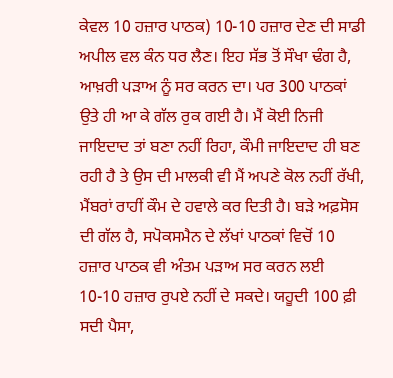ਕੇਵਲ 10 ਹਜ਼ਾਰ ਪਾਠਕ) 10-10 ਹਜ਼ਾਰ ਦੇਣ ਦੀ ਸਾਡੀ ਅਪੀਲ ਵਲ ਕੰਨ ਧਰ ਲੈਣ। ਇਹ ਸੱਭ ਤੋਂ ਸੌਖਾ ਢੰਗ ਹੈ, ਆਖ਼ਰੀ ਪੜਾਅ ਨੂੰ ਸਰ ਕਰਨ ਦਾ। ਪਰ 300 ਪਾਠਕਾਂ ਉਤੇ ਹੀ ਆ ਕੇ ਗੱਲ ਰੁਕ ਗਈ ਹੈ। ਮੈਂ ਕੋਈ ਨਿਜੀ ਜਾਇਦਾਦ ਤਾਂ ਬਣਾ ਨਹੀਂ ਰਿਹਾ, ਕੌਮੀ ਜਾਇਦਾਦ ਹੀ ਬਣ ਰਹੀ ਹੈ ਤੇ ਉਸ ਦੀ ਮਾਲਕੀ ਵੀ ਮੈਂ ਅਪਣੇ ਕੋਲ ਨਹੀਂ ਰੱਖੀ, ਮੈਂਬਰਾਂ ਰਾਹੀਂ ਕੌਮ ਦੇ ਹਵਾਲੇ ਕਰ ਦਿਤੀ ਹੈ। ਬੜੇ ਅਫ਼ਸੋਸ ਦੀ ਗੱਲ ਹੈ, ਸਪੋਕਸਮੈਨ ਦੇ ਲੱਖਾਂ ਪਾਠਕਾਂ ਵਿਚੋਂ 10 ਹਜ਼ਾਰ ਪਾਠਕ ਵੀ ਅੰਤਮ ਪੜਾਅ ਸਰ ਕਰਨ ਲਈ 10-10 ਹਜ਼ਾਰ ਰੁਪਏ ਨਹੀਂ ਦੇ ਸਕਦੇ। ਯਹੂਦੀ 100 ਫ਼ੀ ਸਦੀ ਪੈਸਾ,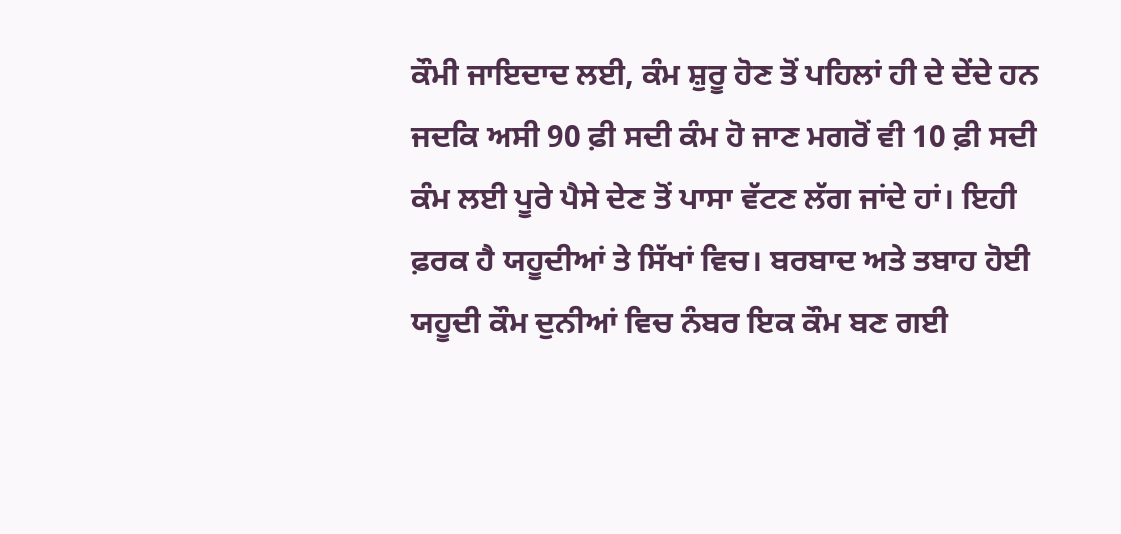ਕੌਮੀ ਜਾਇਦਾਦ ਲਈ, ਕੰਮ ਸ਼ੁਰੂ ਹੋਣ ਤੋਂ ਪਹਿਲਾਂ ਹੀ ਦੇ ਦੇਂਦੇ ਹਨ ਜਦਕਿ ਅਸੀ 90 ਫ਼ੀ ਸਦੀ ਕੰਮ ਹੋ ਜਾਣ ਮਗਰੋਂ ਵੀ 10 ਫ਼ੀ ਸਦੀ ਕੰਮ ਲਈ ਪੂਰੇ ਪੈਸੇ ਦੇਣ ਤੋਂ ਪਾਸਾ ਵੱਟਣ ਲੱਗ ਜਾਂਦੇ ਹਾਂ। ਇਹੀ ਫ਼ਰਕ ਹੈ ਯਹੂਦੀਆਂ ਤੇ ਸਿੱਖਾਂ ਵਿਚ। ਬਰਬਾਦ ਅਤੇ ਤਬਾਹ ਹੋਈ ਯਹੂਦੀ ਕੌਮ ਦੁਨੀਆਂ ਵਿਚ ਨੰਬਰ ਇਕ ਕੌਮ ਬਣ ਗਈ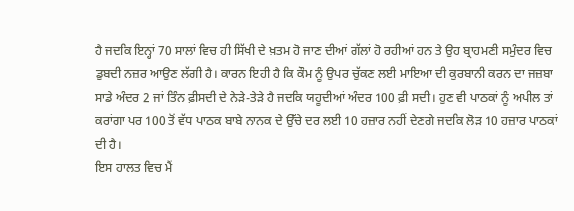ਹੈ ਜਦਕਿ ਇਨ੍ਹਾਂ 70 ਸਾਲਾਂ ਵਿਚ ਹੀ ਸਿੱਖੀ ਦੇ ਖ਼ਤਮ ਹੋ ਜਾਣ ਦੀਆਂ ਗੱਲਾਂ ਹੋ ਰਹੀਆਂ ਹਨ ਤੇ ਉਹ ਬ੍ਰਾਹਮਣੀ ਸਮੁੰਦਰ ਵਿਚ ਡੁਬਦੀ ਨਜ਼ਰ ਆਉਣ ਲੱਗੀ ਹੈ। ਕਾਰਨ ਇਹੀ ਹੈ ਕਿ ਕੌਮ ਨੂੰ ਉਪਰ ਚੁੱਕਣ ਲਈ ਮਾਇਆ ਦੀ ਕੁਰਬਾਨੀ ਕਰਨ ਦਾ ਜਜ਼ਬਾ ਸਾਡੇ ਅੰਦਰ 2 ਜਾਂ ਤਿੰਨ ਫ਼ੀਸਦੀ ਦੇ ਨੇੜੇ-ਤੇੜੇ ਹੈ ਜਦਕਿ ਯਹੂਦੀਆਂ ਅੰਦਰ 100 ਫ਼ੀ ਸਦੀ। ਹੁਣ ਵੀ ਪਾਠਕਾਂ ਨੂੰ ਅਪੀਲ ਤਾਂ ਕਰਾਂਗਾ ਪਰ 100 ਤੋਂ ਵੱਧ ਪਾਠਕ ਬਾਬੇ ਨਾਨਕ ਦੇ ਉੱਚੇ ਦਰ ਲਈ 10 ਹਜ਼ਾਰ ਨਹੀਂ ਦੇਣਗੇ ਜਦਕਿ ਲੋੜ 10 ਹਜ਼ਾਰ ਪਾਠਕਾਂ ਦੀ ਹੈ।
ਇਸ ਹਾਲਤ ਵਿਚ ਮੈਂ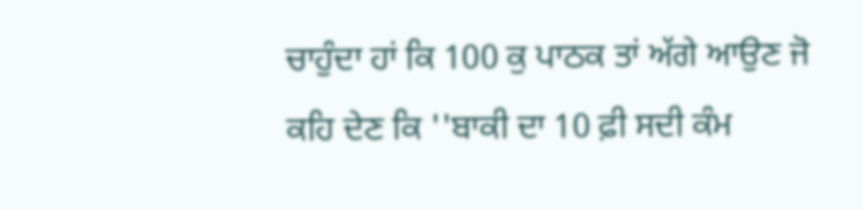ਚਾਹੁੰਦਾ ਹਾਂ ਕਿ 100 ਕੁ ਪਾਠਕ ਤਾਂ ਅੱਗੇ ਆਉਣ ਜੋ ਕਹਿ ਦੇਣ ਕਿ ''ਬਾਕੀ ਦਾ 10 ਫ਼ੀ ਸਦੀ ਕੰਮ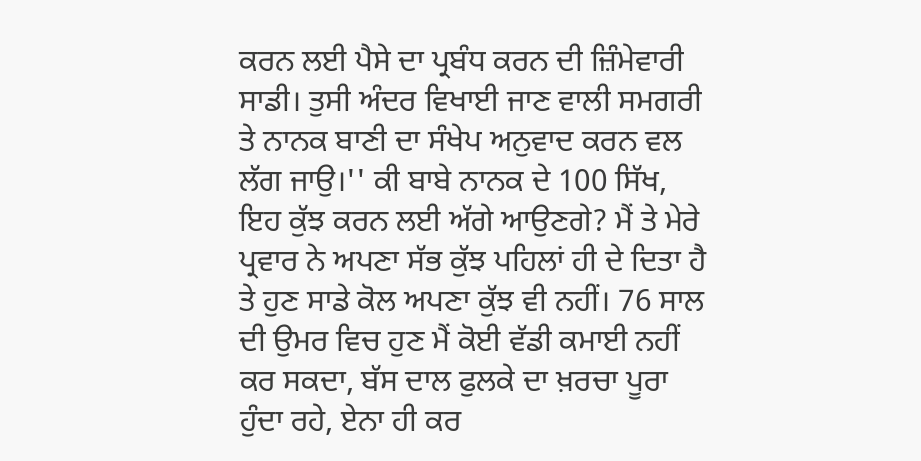ਕਰਨ ਲਈ ਪੈਸੇ ਦਾ ਪ੍ਰਬੰਧ ਕਰਨ ਦੀ ਜ਼ਿੰਮੇਵਾਰੀ ਸਾਡੀ। ਤੁਸੀ ਅੰਦਰ ਵਿਖਾਈ ਜਾਣ ਵਾਲੀ ਸਮਗਰੀ ਤੇ ਨਾਨਕ ਬਾਣੀ ਦਾ ਸੰਖੇਪ ਅਨੁਵਾਦ ਕਰਨ ਵਲ ਲੱਗ ਜਾਉ।'' ਕੀ ਬਾਬੇ ਨਾਨਕ ਦੇ 100 ਸਿੱਖ, ਇਹ ਕੁੱਝ ਕਰਨ ਲਈ ਅੱਗੇ ਆਉਣਗੇ? ਮੈਂ ਤੇ ਮੇਰੇ ਪ੍ਰਵਾਰ ਨੇ ਅਪਣਾ ਸੱਭ ਕੁੱਝ ਪਹਿਲਾਂ ਹੀ ਦੇ ਦਿਤਾ ਹੈ ਤੇ ਹੁਣ ਸਾਡੇ ਕੋਲ ਅਪਣਾ ਕੁੱਝ ਵੀ ਨਹੀਂ। 76 ਸਾਲ ਦੀ ਉਮਰ ਵਿਚ ਹੁਣ ਮੈਂ ਕੋਈ ਵੱਡੀ ਕਮਾਈ ਨਹੀਂ ਕਰ ਸਕਦਾ, ਬੱਸ ਦਾਲ ਫੁਲਕੇ ਦਾ ਖ਼ਰਚਾ ਪੂਰਾ ਹੁੰਦਾ ਰਹੇ, ਏਨਾ ਹੀ ਕਰ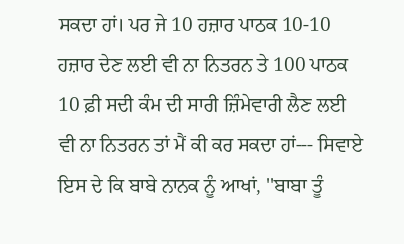ਸਕਦਾ ਹਾਂ। ਪਰ ਜੇ 10 ਹਜ਼ਾਰ ਪਾਠਕ 10-10 ਹਜ਼ਾਰ ਦੇਣ ਲਈ ਵੀ ਨਾ ਨਿਤਰਨ ਤੇ 100 ਪਾਠਕ 10 ਫ਼ੀ ਸਦੀ ਕੰਮ ਦੀ ਸਾਰੀ ਜ਼ਿੰਮੇਵਾਰੀ ਲੈਣ ਲਈ ਵੀ ਨਾ ਨਿਤਰਨ ਤਾਂ ਮੈਂ ਕੀ ਕਰ ਸਕਦਾ ਹਾਂ--- ਸਿਵਾਏ ਇਸ ਦੇ ਕਿ ਬਾਬੇ ਨਾਨਕ ਨੂੰ ਆਖਾਂ, ''ਬਾਬਾ ਤੂੰ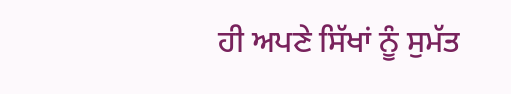ਹੀ ਅਪਣੇ ਸਿੱਖਾਂ ਨੂੰ ਸੁਮੱਤ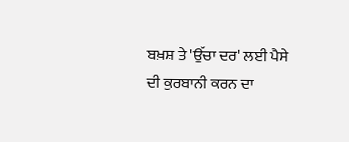ਬਖ਼ਸ਼ ਤੇ 'ਉੱਚਾ ਦਰ' ਲਈ ਪੈਸੇ ਦੀ ਕੁਰਬਾਨੀ ਕਰਨ ਦਾ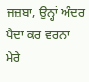ਜਜ਼ਬਾ, ਉਨ੍ਹਾਂ ਅੰਦਰ ਪੈਦਾ ਕਰ ਵਰਨਾ ਮੇਰੇ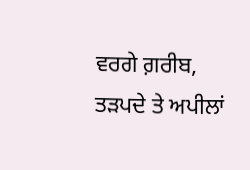ਵਰਗੇ ਗ਼ਰੀਬ, ਤੜਪਦੇ ਤੇ ਅਪੀਲਾਂ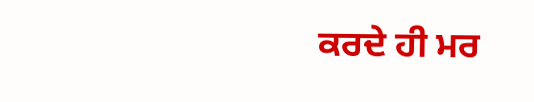ਕਰਦੇ ਹੀ ਮਰ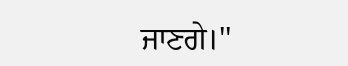ਜਾਣਗੇ।''